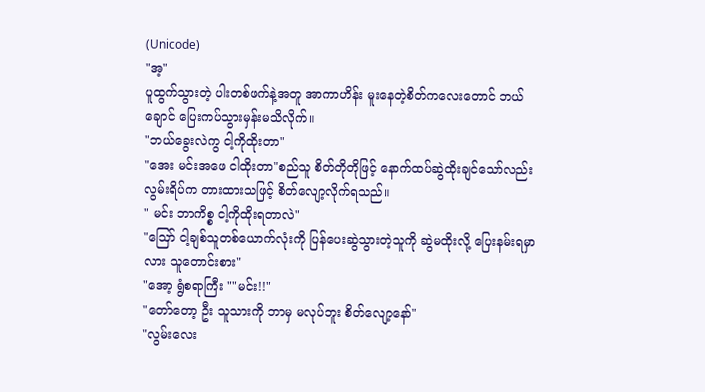(Unicode)
"အ့"
ပူထွက်သွားတဲ့ ပါးတစ်ဖက်နဲ့အတူ အာကာဟိန်း မူးနေတဲ့စိတ်ကလေးတောင် ဘယ်ချောင် ပြေးကပ်သွားမှန်းမသိလိုက်။
"ဘယ်ခွေးလဲကွ ငါ့ကိုထိုးတာ"
"အေး မင်းအဖေ ငါထိုးတာ"စည်သူ စိတ်တိုတိုဖြင့် နောက်ထပ်ဆွဲထိုးချင်သော်လည်း လွမ်းရိပ်က တားထားသဖြင့် စိတ်လျော့လိုက်ရသည်။
" မင်း ဘာကိစ္စ ငါ့ကိုထိုးရတာလဲ"
"ဪ ငါ့ချစ်သူတစ်ယောက်လုံးကို ပြန်ပေးဆွဲသွားတဲ့သူကို ဆွဲမထိုးလို့ ပြေးနမ်းရမှာလား သူတောင်းစား"
"အော့ ရွံစရာကြီး ""မင်း!!"
"တော်တော့ ဦး သူသားကို ဘာမှ မလုပ်ဘူး စိတ်လျော့နော်"
"လွမ်းလေး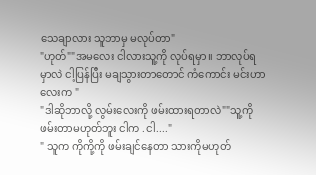သေချာလား သူဘာမှ မလုပ်တာ"
"ဟုတ်""အမလေး ငါလားသူ့ကို လုပ်ရမှာ။ ဘာလုပ်ရမှာလဲ ငါ့ပြန်ပြီး မချသွားတာတောင် ကံကောင်း မင်းဟာလေးက "
"ဒါဆိုဘာလို့ လွမ်းလေးကို ဖမ်းထားရတာလဲ""သူ့ကို ဖမ်းတာမဟုတ်ဘူး ငါက .ငါ...."
" သူက ကိုကို့ကို ဖမ်းချင်နေတာ သားကိုမဟုတ်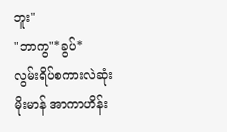ဘူး"
"ဘာကွ"*ခွပ်*
လွမ်းရိပ်စကားလဲဆုံး မိုးမာန် အာကာဟိန်း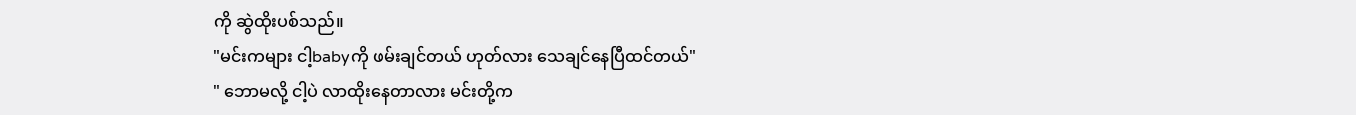ကို ဆွဲထိုးပစ်သည်။
"မင်းကများ ငါ့babyကို ဖမ်းချင်တယ် ဟုတ်လား သေချင်နေပြီထင်တယ်"
" ဘောမလို့ ငါ့ပဲ လာထိုးနေတာလား မင်းတို့က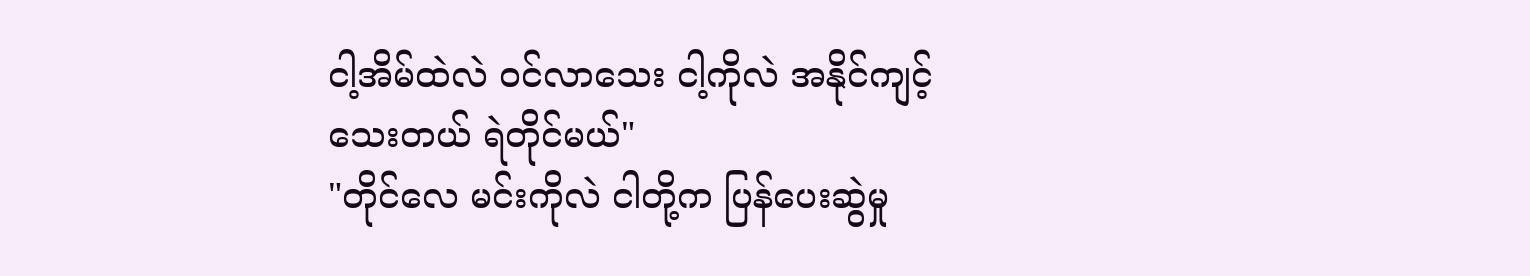ငါ့အိမ်ထဲလဲ ဝင်လာသေး ငါ့ကိုလဲ အနိုင်ကျင့်သေးတယ် ရဲတိုင်မယ်"
"တိုင်လေ မင်းကိုလဲ ငါတို့က ပြန်ပေးဆွဲမှု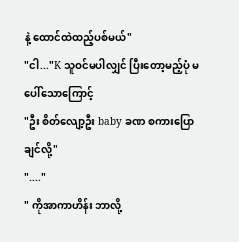နဲ့ ထောင်ထဲထည့်ပစ်မယ်"
"ငါ..."K သူဝင်မပါလျှင် ပြီးတော့မည့်ပုံ မပေါ်သောကြောင့်
"ဦး စိတ်လျော့ဦး baby ခဏ စကားပြောချင်လို့"
"...."
" ကိုအာကာဟိန်း ဘာလို့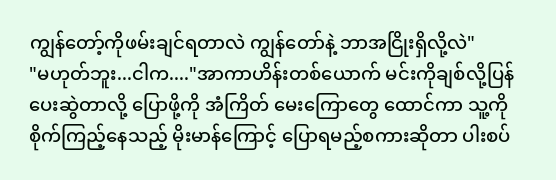ကျွန်တော့်ကိုဖမ်းချင်ရတာလဲ ကျွန်တော်နဲ့ ဘာအငြိုးရှိလို့လဲ"
"မဟုတ်ဘူး...ငါက...."အာကာဟိန်းတစ်ယောက် မင်းကိုချစ်လို့ပြန်ပေးဆွဲတာလို့ ပြောဖို့ကို အံကြိတ် မေးကြောတွေ ထောင်ကာ သူ့ကို စိုက်ကြည့်နေသည့် မိုးမာန်ကြောင့် ပြောရမည့်စကားဆိုတာ ပါးစပ်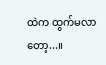ထဲက ထွက်မလာတော့...။